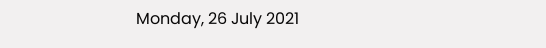Monday, 26 July 2021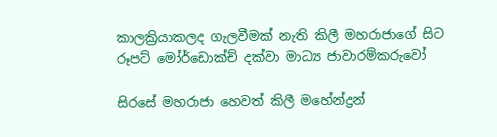කාලක්‍රියාකලද ගැලවීමක් නැති කිලී මහරාජාගේ සිට රූපට් මෝර්ඩොක්ච් දක්වා මාධ්‍ය ජාවාරම්කරුවෝ

සිරසේ මහරාජා හෙවත් කිලී මහේන්ද්‍රන්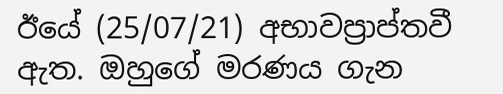ඊයේ (25/07/21) අභාවප්‍රාප්තවී ඇත. ඔහුගේ මරණය ගැන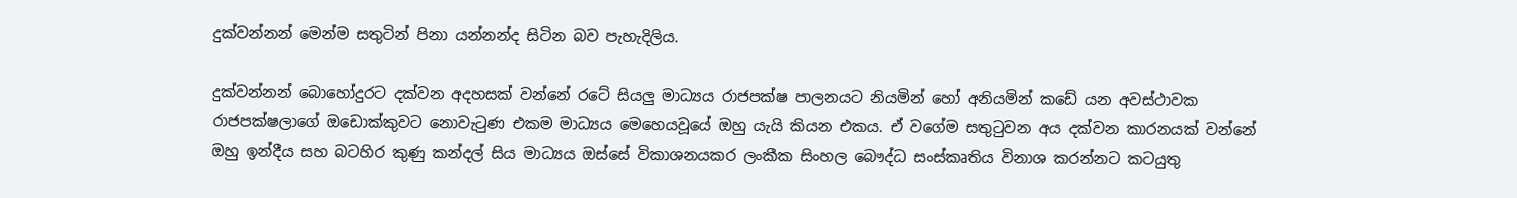දුක්වන්නන් මෙන්ම සතුටින් පිනා යන්නන්ද සිටින බව පැහැදිලිය.

දුක්වන්නන් බොහෝදුරට දක්වන අදහසක් වන්නේ රටේ සියලු මාධ්‍යය රාජපක්ෂ පාලනයට නියමින් හෝ අනියමින් කඩේ යන අවස්ථාවක රාජපක්ෂලාගේ ඔඩොක්කුවට නොවැටුණ එකම මාධ්‍යය මෙහෙයවූයේ ඔහු යැයි කියන එකය. ඒ වගේම සතුටුවන අය දක්වන කාරනයක් වන්නේ ඔහු ඉන්දීය සහ බටහිර කුණු කන්දල් සිය මාධ්‍යය ඔස්සේ විකාශනයකර ල‍ංකීක සිංහල බෞද්ධ සංස්කෘතිය විනාශ කරන්නට කටයුතු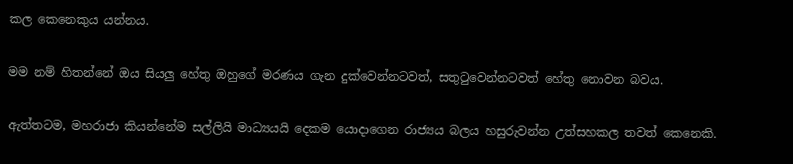කල කෙනෙකුය යන්නය.

මම නම් හිතන්නේ ඔය සියලු හේතු ඔහුගේ මරණය ගැන දුක්වෙන්නටවත්, සතුටුවෙන්නටවත් හේතු නොවන බවය.

ඇත්තටම, මහරාජා කියන්නේම සල්ලියි මාධ්‍යයයි දෙකම යොදාගෙන රාජ්‍යය බලය හසුරුවන්න උත්සහකල තවත් කෙනෙකි.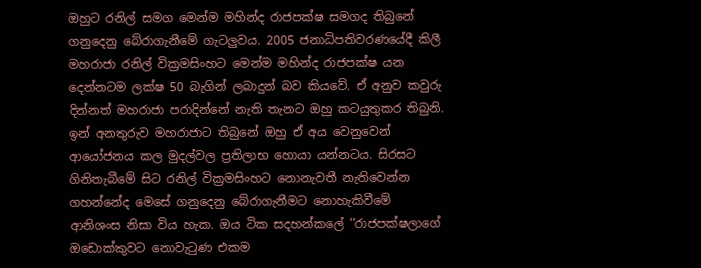ඔහුට රනිල් සමග මෙන්ම මහින්ද රාජපක්ෂ සමගද තිබුනේ ගනුදෙනු බේරාගැනීමේ ගැටලුවය. 2005 ජනාධිපතිවරණයේදී කිලී මහරාජා රනිල් වික්‍රමසිංහට මෙන්ම මහින්ද රාජපක්ෂ යන දෙන්නටම ලක්ෂ 50 බැගින් ලබාදුන් බව කියවේ. ඒ අනුව කවුරු දින්නත් මහරාජා පරාදින්නේ නැති තැනට ඔහු කටයුතුකර තිබුනි. ඉන් අනතුරුව මහරාජාට තිබුනේ ඔහු ඒ අය වෙනුවෙන් ආයෝජනය කල මුදල්වල ප්‍රතිලාභ හොයා යන්නටය. සිරසට ගිනිතැබීමේ සිට රනිල් වික්‍රමසිංහට නොනැවතී නැතිවෙන්න ගහන්නේද මෙසේ ගනුදෙනු බේරාගැනීමට නොහැකිවීමේ ආනිශංස නිසා විය හැක. ඔය ටික සදහන්කලේ ''රාජපක්ෂලාගේ ඔඩොක්කුවට නොවැටුණ එකම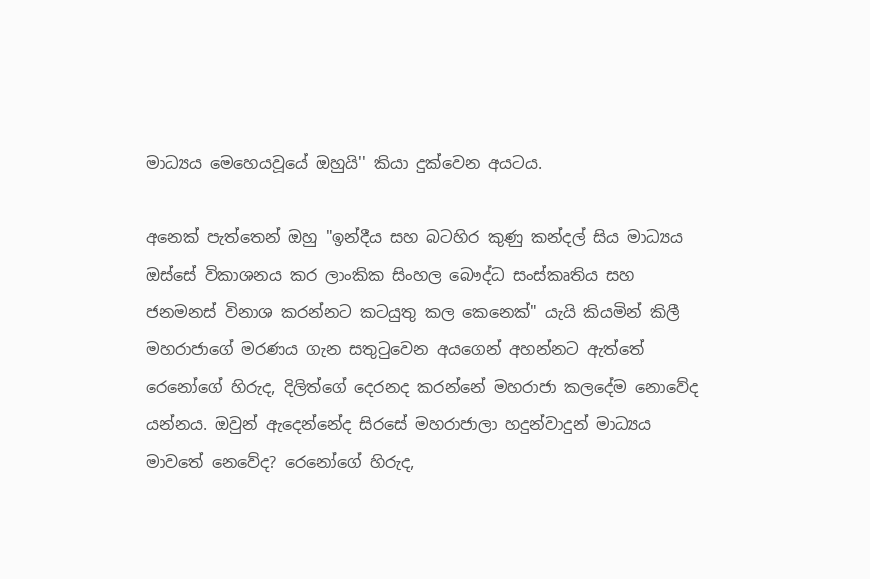මාධ්‍යය මෙහෙයවූයේ ඔහුයි'' කියා දුක්වෙන අයටය.

අනෙක් පැත්තෙන් ඔහු "ඉන්දීය සහ බටහිර කුණු කන්දල් සිය මාධ්‍යය ඔස්සේ විකාශනය කර ලාංකික සිංහල බෞද්ධ සංස්කෘතිය සහ ජනමනස් විනාශ කරන්නට කටයුතු කල කෙනෙක්" යැයි කියමින් කිලී මහරාජාගේ මරණය ගැන සතුටුවෙන අයගෙන් අහන්නට ඇත්තේ රෙනෝගේ හිරුද, දිලිත්ගේ දෙරනද කරන්නේ මහරාජා කලදේම නොවේද යන්නය. ඔවුන් ඇදෙන්නේද සිරසේ මහරාජාලා හදුන්වාදුන් මාධ්‍යය මාවතේ නෙවේද? රෙනෝගේ හිරුද,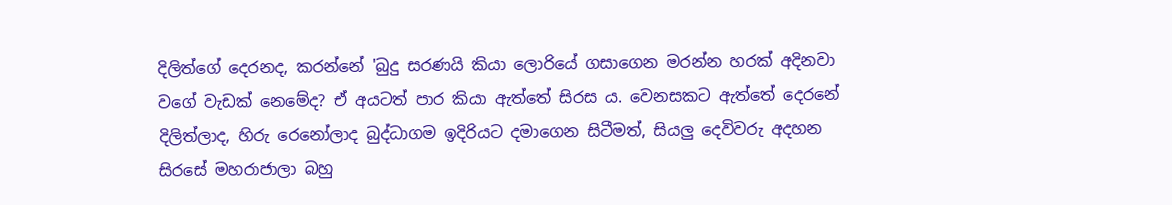දිලිත්ගේ දෙරනද, කරන්නේ 'බුදු සරණයි කියා ලොරියේ ගසාගෙන මරන්න හරක් අදිනවා වගේ වැඩක් නෙමේද? ඒ අයටත් පාර කියා ඇත්තේ සිරස ය. වෙනසකට ඇත්තේ දෙරනේ දිලිත්ලාද, හිරු රෙනෝලාද බුද්ධාගම ඉදිරියට දමාගෙන සිටීමත්, සියලු දෙවිවරු අදහන සිරසේ මහරාජාලා බහු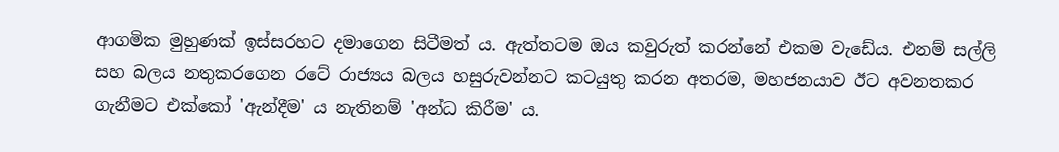ආගමික මුහුණක් ඉස්සරහට දමාගෙන සිටීමත්‍ ය. ඇත්තටම ඔය කවුරුත් කරන්නේ එකම වැඩේය. එනම් සල්ලි සහ බලය නතුකරගෙන රටේ රාජ්‍යය බලය හසුරුවන්නට කටයුතු කරන අතරම, මහජනයාව ඊට අවනතකර ගැනීමට එක්කෝ 'ඇන්දීම' ය නැතිනම් 'අන්ධ කිරීම' ය.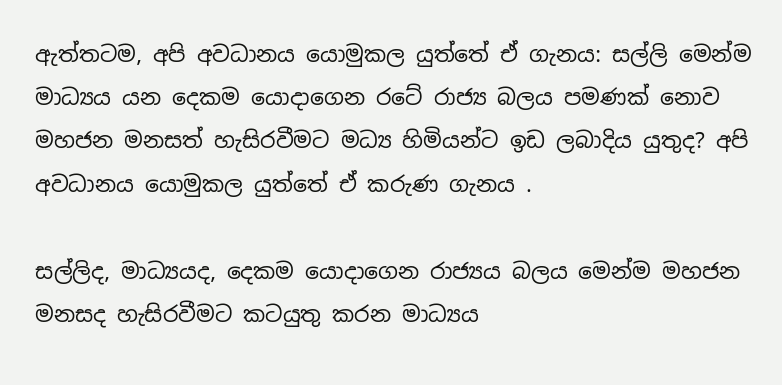ඇත්තටම, අපි අවධානය යොමුකල යුත්තේ ඒ ගැනය: සල්ලි මෙන්ම මාධ්‍යය යන දෙකම යොදාගෙන රටේ රාජ්‍ය බලය පමණක් නොව මහජන මනසත් හැසිරවීමට මධ්‍ය හිමියන්ට ඉඩ ලබාදිය යුතුද? අපි අවධානය යොමුකල යුත්තේ ඒ කරුණ ගැනය .

සල්ලිද, මාධ්‍යයද, දෙකම යොදාගෙන රාජ්‍යය බලය මෙන්ම මහජන මනසද හැසිරවීමට කටයුතු කරන මාධ්‍යය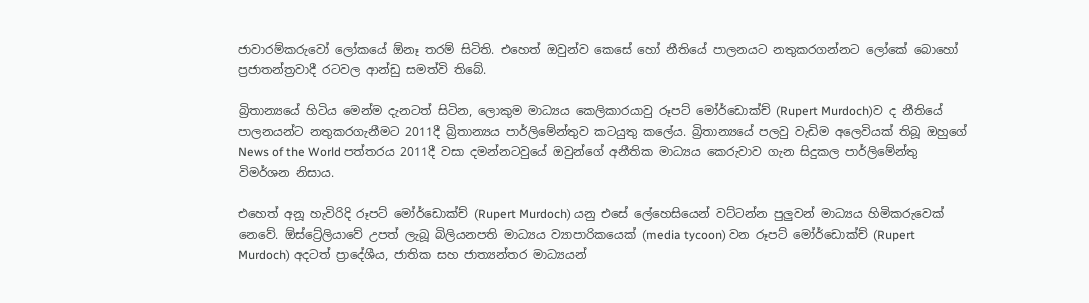ජාවාරම්කරුවෝ ලෝකයේ ඕනෑ තරම් සිටිති. එහෙත් ඔවුන්ව කෙසේ හෝ නීතියේ පාලනයට නතුකරගන්නට ලෝකේ බොහෝ ප්‍රජාතන්ත්‍රවාදී රටවල ආන්ඩු සමත්වි තිබේ.

බ්‍රිතාන්‍යයේ හිටිය මෙන්ම දැනටත් සිටින, ලොකුම මාධ්‍යය කෙලිකාරයාවු රූපට් මෝර්ඩොක්ච් (Rupert Murdoch)ව ද නීතියේ පාලනයන්ට නතුකරගැනීමට 2011දී බ්‍රිතාන්‍යය පාර්ලිමේන්තුව කටයුතු කලේය. බ්‍රිතාන්‍යයේ පලවු වැඩිම අලෙවියක් තිබූ ඔහුගේ News of the World පත්තරය 2011දී වසා දමන්නටවුයේ ඔවුන්ගේ අනීතික මාධ්‍යය කෙරුවාව ගැන සිදුකල පාර්ලිමේන්තු විමර්ශන නිසාය.

එහෙත් අනූ හැවිරිදි රූපට් මෝර්ඩොක්ච් (Rupert Murdoch) යනු එසේ ලේහෙසියෙන් වට්ටන්න පුලුවන් මාධ්‍යය හිමිකරුවෙක් නෙවේ. ඕස්ට්‍රේලියාවේ උපත් ලැබූ බිලියනපති මාධ්‍යය ව්‍යාපාරිකයෙක් (media tycoon) වන රූපට් මෝර්ඩොක්ච් (Rupert Murdoch) අදටත් ප්‍රාදේශීය, ජාතික සහ ජාත්‍යන්තර මාධ්‍යයන්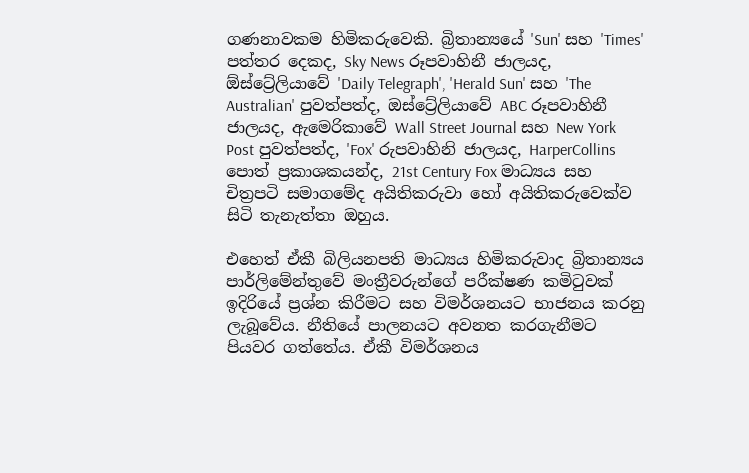ගණනාවකම හිමිකරුවෙකි. බ්‍රිතාන්‍යයේ 'Sun' සහ 'Times' පත්තර දෙකද, Sky News රූපවාහිනී ජාලයද, ඕස්ට්‍රේලියාවේ 'Daily Telegraph', 'Herald Sun' සහ 'The Australian' පුවත්පත්ද, ඔස්ට්‍රේලියාවේ ABC රූපවාහිනී ජාලයද, ඇමෙරිකාවේ Wall Street Journal සහ New York Post පුවත්පත්ද, 'Fox' රුපවාහිනි ජාලයද, HarperCollins පොත් ප්‍රකාශකයන්ද, 21st Century Fox මාධ්‍යය සහ චිත්‍රපටි සමාගමේද අයිතිකරුවා හෝ අයිතිකරුවෙක්ව සිටි තැනැත්තා ඔහුය.

එහෙත් ඒකී බිලියනපති මාධ්‍යය හිමිකරුවාද බ්‍රිතාන්‍යය පාර්ලිමේන්තුවේ මංත්‍රීවරුන්ගේ පරීක්ෂණ කමිටුවක් ඉදිරියේ ප්‍රශ්න කිරීමට සහ විමර්ශනයට භාජනය කරනු ලැබූවේය. නීතියේ පාලනයට අවනත කරගැනීමට පියවර ගත්තේය. ඒකී විමර්ශනය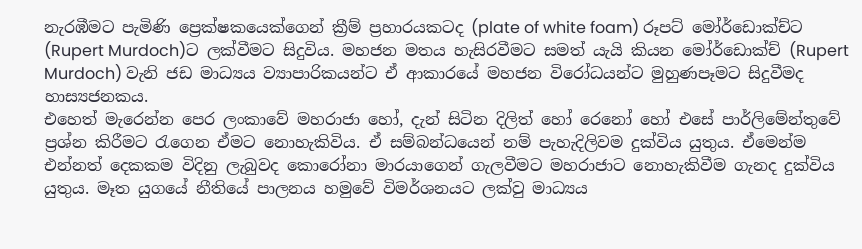නැරඹීමට පැමිණි ප්‍රෙක්ෂකයෙක්ගෙන් ක්‍රීම් ප්‍රහාරයකටද (plate of white foam) රූපට් මෝර්ඩොක්ච්ට (Rupert Murdoch)ට ලක්වීමට සිදුවිය. මහජන මතය හැසිරවීමට සමත්‍ යැයි කියන මෝර්ඩොක්ච් (Rupert Murdoch) වැනි ජඩ මාධ්‍යය ව්‍යාපාරිකයන්ට ඒ ආකාරයේ මහජන විරෝධයන්ට මුහුණපෑමට සිදුවීමද හාස්‍යජනකය.
එහෙත් මැරෙන්න පෙර ලංකාවේ මහරාජා හෝ, දැන් සිටින දිලිත් හෝ රෙනෝ හෝ එසේ පාර්ලිමේන්තුවේ ප්‍රශ්න කිරීමට රැගෙන ඒමට නොහැකිවිය. ඒ සම්බන්ධයෙන් නම් පැහැදිලිවම දුක්විය යුතුය. ඒමෙන්ම එන්නත් දෙකකම විදිනු ලැබුවද කොරෝනා මාරයාගෙන් ගැලවීමට මහරාජාට නොහැකිවීම ගැනද දුක්විය යුතුය. මෑත යුගයේ නීතියේ පාලනය හමුවේ විමර්ශනයට ලක්වු මාධ්‍යය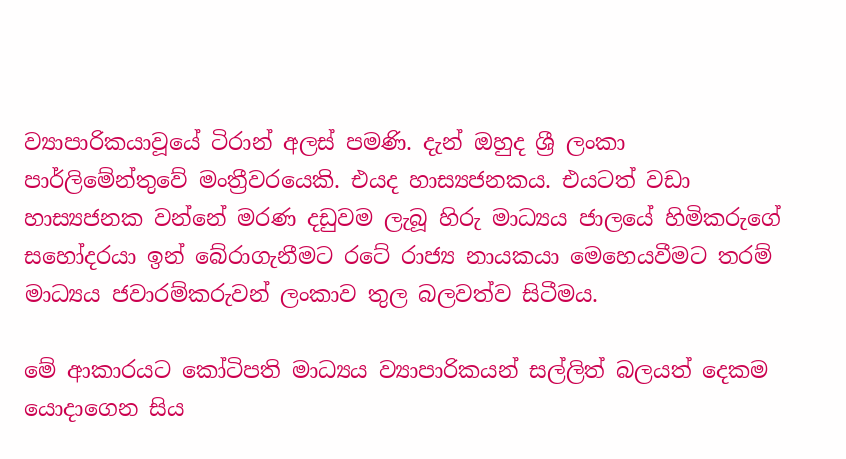ව්‍යාපාරිකයාවූයේ ටිරාන් අලස් පමණි. දැන් ඔහුද ශ්‍රී ලංකා පාර්ලිමේන්තුවේ මංත්‍රීවරයෙකි. එයද හාස්‍යජනකය. එයටත් වඩා හාස්‍යජනක වන්නේ මරණ දඩුවම ලැබූ හිරු මාධ්‍යය ජාලයේ හිමිකරුගේ සහෝදරයා ඉන් බේරාගැනීමට රටේ රාජ්‍ය නායකයා මෙහෙයවීමට තරම් මාධ්‍යය ජවාරම්කරුවන් ලංකාව තුල බලවත්ව සිටීමය.

මේ ආකාරයට කෝටිපති මාධ්‍යය ව්‍යාපාරිකයන් සල්ලිත් බලයත් දෙකම යොදාගෙන සිය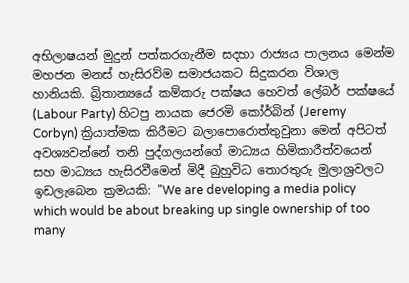අභිලාෂයන් මුදුන් පත්කරගැනීම සදහා රාජ්‍යය පාලනය මෙන්ම මහජන මනස් හැසිරව්ම සමාජයකට සිදුකරන විශාල හානියකි. බ්‍රිතාන්‍යයේ කම්කරු පක්ෂය හෙවත් ලේබර් පක්ෂයේ (Labour Party) හිටපු නායක ජෙරමි කෝර්බින් (Jeremy Corbyn) ක්‍රියාත්මක කිරීමට බලාපොරොත්තුවුනා මෙන් අපිටත් අවශ්‍යවන්නේ තනි පුද්ගලයන්ගේ මාධ්‍යය හිමිකාරීත්වයෙන් සහ මාධ්‍යය හැසිරවීමෙන් මිදී බුහුවිධ තොරතුරු මුලාශ්‍රවලට ඉඩලැබෙන ක්‍රමයකි: "We are developing a media policy which would be about breaking up single ownership of too many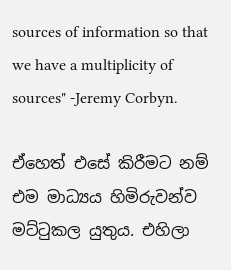sources of information so that we have a multiplicity of sources" -Jeremy Corbyn.

ඒහෙත් එසේ කිරීමට නම් එම මාධ්‍යය හිමිරුවන්ව මට්ටුකල යුතුය. එහිලා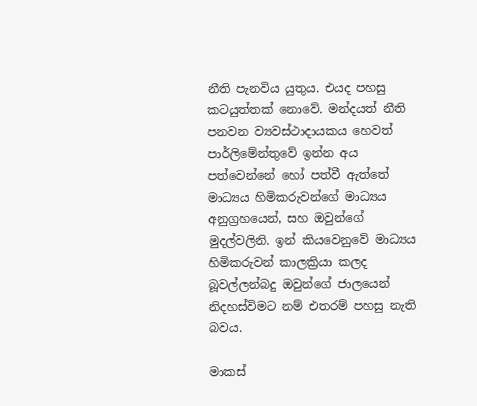නීති පැනවිය යුතුය. එයද පහසු කටයුත්තක් නොවේ. මන්දයත් නීති පනවන ව්‍යවස්ථාදායකය හෙවත් පාර්ලිමේන්තුවේ ඉන්න අය පත්වෙන්නේ හෝ පත්වී ඇත්තේ මාධ්‍යය හිමිකරුවන්ගේ මාධ්‍යය අනුග්‍රහයෙන්, සහ ඔවුන්ගේ මුදල්වලිනි. ඉන් කියවෙනුවේ මාධ්‍යය හිමිකරුවන් කාලක්‍රියා කලද බූවල්ලන්බදු ඔවුන්ගේ ජාලයෙන් නිදහස්විමට නම් එතරම් පහසු නැති බවය.

මාකස්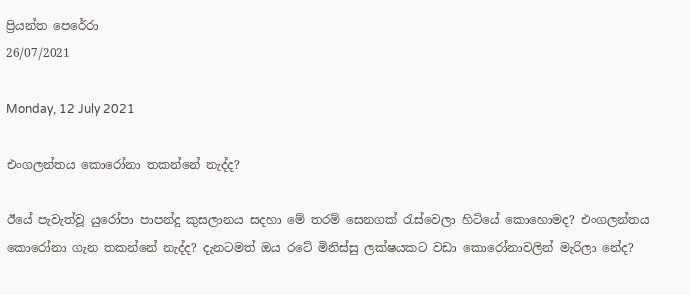ප්‍රියන්ත පෙරේරා
26/07/2021

Monday, 12 July 2021

එංගලන්තය කොරෝනා තකන්නේ නැද්ද?

ඊයේ පැවැත්වූ යුරෝපා පාපන්දු කුසලානය සදහා මේ තරම් සෙනගක් රැස්වෙලා හිටියේ කොහොමද? එංගලන්තය කොරෝනා ගැන තකන්නේ නැද්ද? දැනටමත් ඔය රටේ මිනිස්සු ලක්ෂයකට වඩා කොරෝනාවලින් මැරිලා නේද?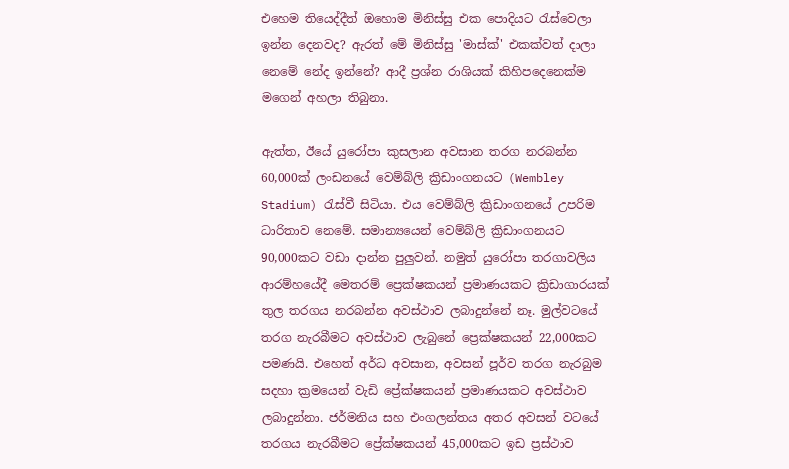එහෙම තියෙද්දීත් ඔහොම මිනිස්සු එක පොදියට රැස්වෙලා ඉන්න දෙනවද? ඇරත් මේ මිනිස්සු 'මාස්ක්' එකක්වත් දාලා නෙමේ නේද ඉන්නේ? ආදී ප්‍රශ්න රාශියක් කිහිපදෙනෙක්ම මගෙන් අහලා තිබුනා.

ඇත්ත, ඊයේ යුරෝපා කුසලාන අවසාන තරග නරබන්න 60,000ක් ලංඩනයේ වෙම්බ්ලි ක්‍රිඩාංගනයට (Wembley Stadium) රැස්වී සිටියා. එය වෙම්බ්ලි ක්‍රිඩාංගනයේ උපරිම ධාරිතාව නෙමේ. සමාන්‍යයෙන් වෙම්බ්ලි ක්‍රිඩාංගනයට 90,000කට වඩා දාන්න පුලුවන්. නමුත් ‍යුරෝපා තරගාවලිය ආරම්හයේදී මෙතරම් ප්‍රෙක්ෂකයන් ප්‍රමාණයකට ක්‍රිඩාගාරයක් තුල තරගය නරබන්න අවස්ථාව ලබාදුන්නේ නෑ. මුල්වටයේ තරග නැරබීමට අවස්ථාව ලැබුනේ ප්‍රෙක්ෂකයන් 22,000කට පමණයි. එහෙත් අර්ධ අවසාන, අවසන් පූර්ව තරග නැරබුම සදහා ක්‍රමයෙන් වැඩි ප්‍රේක්ෂකයන් ප්‍රමාණයකට අවස්ථාව ලබාදුන්නා. ජර්මනිය සහ එංගලන්තය අතර අවසන් වටයේ තරගය නැරබීමට ප්‍රේක්ෂකයන් 45,000කට ඉඩ ප්‍රස්ථාව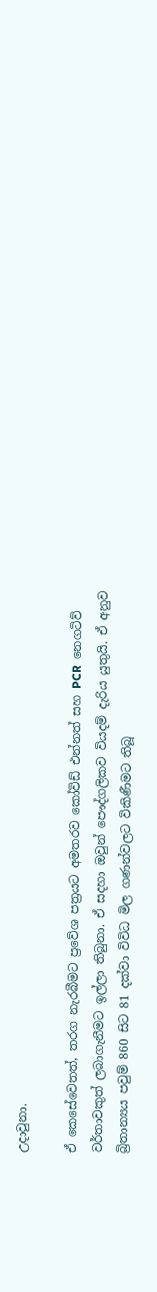උදාවුනා.

ඒ කෙසේවෙතත්, තරග නැරබීමට ප්‍රවේශ පත්‍රයට අමතරව කෝවිඩ් එන්නත් සහ PCR  නෙගටිව් වර්තාවකුත් ලබාගැනීමට ඉල්ලා තිබුනා. ඒ සදහා ඔවුන් පෞද්ගලිකව වියදම් දැරිය යුතුයි. ඒ අනුව බ්‍රිතාන්‍යය පවුම් 860 සිට 81 දක්වා විවිධ මිල ගණන්වලට විකිණීමට තිබූ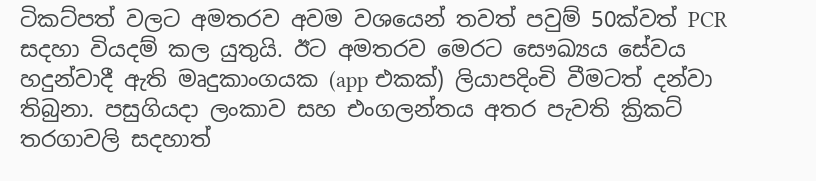ටිකට්පත් වලට අමතරව අවම වශයෙන් තවත් පවුම් 50ක්වත් PCR සදහා වියදම් කල යුතුයි. ඊට අමතරව මෙරට සෞඛ්‍යය සේවය හදුන්වාදී ඇති මෘදුකාංගයක (app එකක්) ලියාපදිංචි වීමටත් දන්වා තිබුනා. පසුගියදා ලංකාව සහ එංගලන්තය අතර පැවති ක්‍රිකට් තරගාවලි සදහාත්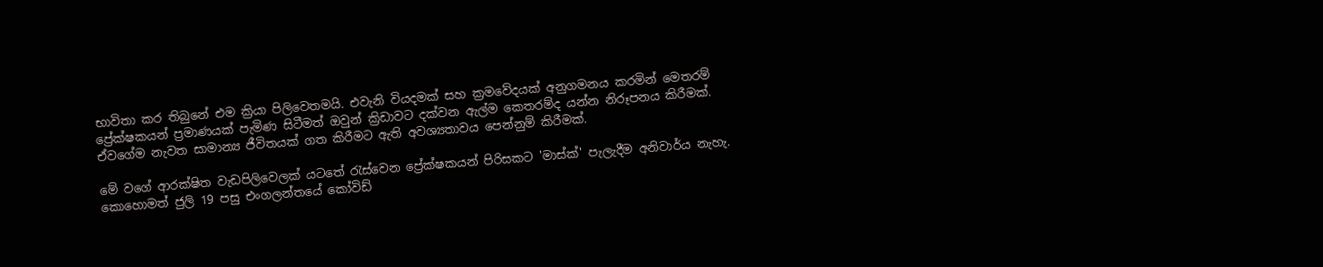භාවිතා කර තිබුනේ එම ක්‍රියා පිලිවෙතමයි. එවැනි වියදමක් සහ ක්‍රමවේදයක් අනුගමනය කරමින් මෙතරම් ප්‍රේක්ෂකයන් ප්‍රමාණයක් පැමිණ සිටීමත් ඔවුන් ක්‍රිඩාවට දක්වන ඇල්ම කෙතරම්ද යන්න නිරූපනය කිරීමක්. ඒවගේම නැවත සාමාන්‍ය ජීවිතයක් ගත කිරීමට ඇති අවශ්‍යතාවය පෙන්නුම් කිරීමක්.

මේ වගේ ආරක්ෂිත වැඩපිලිවෙලක් යටතේ රැස්වෙන ප්‍රේක්ෂකයන් පිරිසකට 'මාස්ක්' පැලැදීම අනිවාර්ය නැහැ. කොහොමත් ජුලි 19 පසු එංගලන්තයේ කෝවිඩ්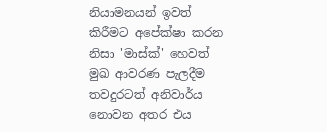නියාමනයන් ඉවත් කිරීමට අපේක්ෂා කරන නිසා 'මාස්ක්' හෙවත් මුඛ ආවරණ පැලදීම තවදුරටත් අනිවාර්ය නොවන අතර එය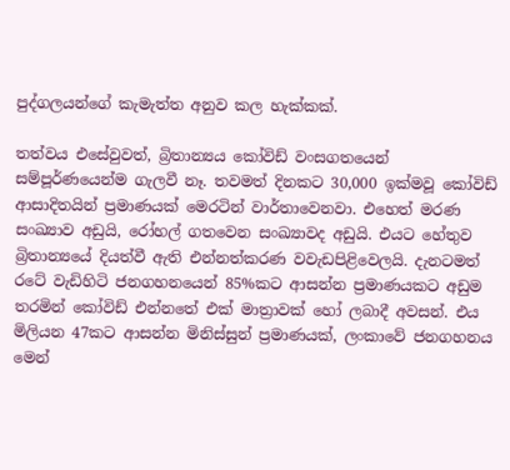පුද්ගලයන්ගේ කැමැත්ත අනුව කල හැක්කක්.

තත්වය එසේවුවත්, බ්‍රිතාන්‍යය කෝවිඩ් වංසගතයෙන් සම්පූර්ණයෙන්ම ගැලවී නෑ. තවමත් දිනකට 30,000 ඉක්මවූ කෝවිඩ් ආසාදිතයින් ප්‍රමාණයක් මෙරටින් වාර්තාවෙනවා. එහෙත් මරණ සංඛ්‍යාව අඩුයි, රෝහල් ගතවෙන සංඛ්‍යාවද අඩුයි. එයට හේතුව බ්‍රිතාන්‍යයේ දියත්වී ඇති එන්නත්කරණ වවැඩපිළිවෙලයි. දැනටමත් රටේ වැඩිහිටි ජනගහනයෙන් 85%කට ආසන්න ප්‍රමාණයකට අඩුම තරමින් කෝවිඩ් එන්නතේ එක් මාත්‍රාවක් හෝ ලබාදී අවසන්. එය මිලියන 47කට ආසන්න මිනිස්සුන් ප්‍රමාණයක්, ලංකාවේ ජනගහනය මෙන්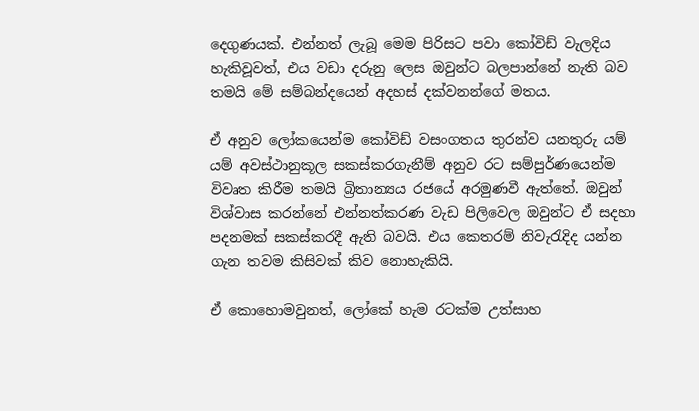දෙගුණයක්. එන්නත් ලැබූ මෙම පිරිසට පවා කෝවිඩ් වැලදිය හැකිවූවත්, එය වඩා දරුනු ලෙස ඔවුන්ට බලපාන්නේ නැති බව තමයි මේ සම්බන්දයෙන් අදහස් දක්වනන්ගේ මතය.

ඒ අනුව ලෝකයෙන්ම කෝවිඩ් වසංගතය තුරන්ව යනතුරු යම් යම් අවස්ථානුකූල සකස්කරගැනීම් අනුව රට සම්පුර්ණයෙන්ම විවෘත කිරීම තමයි බ්‍රිතාන්‍යය රජයේ අරමුණවී ඇත්තේ. ඔවුන් විශ්වාස කරන්නේ එන්නත්කරණ වැඩ පිලිවෙල ඔවුන්ට ඒ සදහා පදනමක් සකස්කරදී ඇති බවයි. එය කෙතරම් නිවැරැදිද යන්න ගැන තවම කිසිවක් කිව නොහැකියි.

ඒ කොහොමවුනත්, ලෝකේ හැම රටක්ම උත්සාහ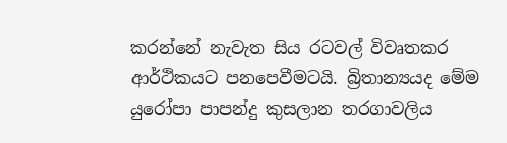කරන්නේ නැවැත සිය රටවල් විවෘතකර ආර්ථිකයට පනපෙවීමටයි. බ්‍රිතාන්‍යයද මේම යුරෝපා පාපන්දු කුසලාන තරගාවලිය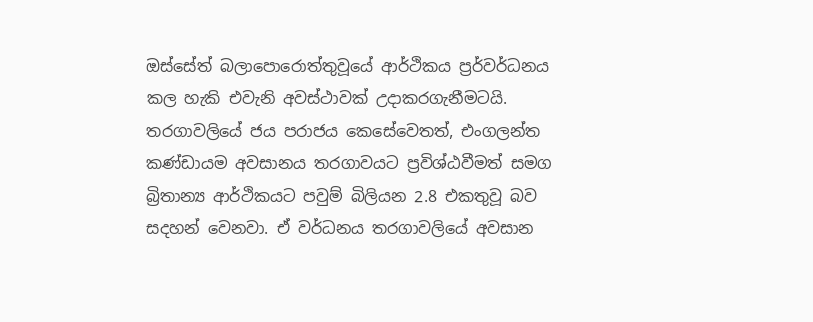ඔස්සේත් බලාපොරොත්තුවූයේ ආර්ථිකය ප්‍රර්වර්ධනය කල හැකි එවැනි අවස්ථාවක් උදාකරගැනීමටයි. තරගාවලියේ ජය පරාජය කෙසේවෙතත්, එංගලන්ත කණ්ඩායම අවසානය තරගාවයට ප්‍රවිශ්ඨවීමත් සමග බ්‍රිතාන්‍ය ආර්ථිකයට පවුම් බිලියන 2.8 එකතුවූ බව සදහන් වෙනවා. ඒ වර්ධනය තරගාවලියේ අවසාන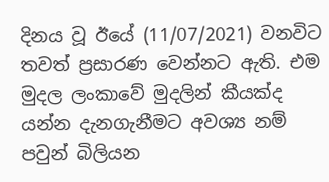දිනය වූ ඊයේ (11/07/2021) වනවිට තවත් ප්‍රසාරණ වෙන්නට ඇති. එම මුදල ලංකාවේ මුදලින් කීයක්ද යන්න දැනගැනීමට අවශ්‍ය නම් පවුන් බිලියන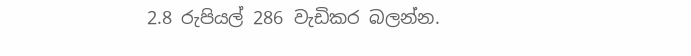2.8 රුපියල් 286 වැඩිකර බලන්න.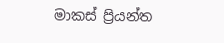මාකස් ප්‍රියන්ත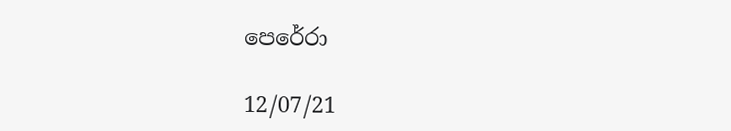පෙරේරා

12/07/21